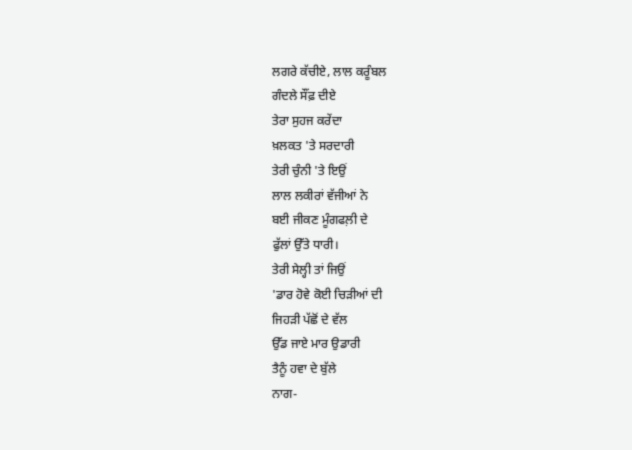ਲਗਰੇ ਕੱਚੀਏ, ਲਾਲ ਕਰੂੰਬਲ
ਗੰਦਲੇ ਸੌਂਫ਼ ਦੀਏ
ਤੇਰਾ ਸੁਹਜ ਕਰੇਂਦਾ
ਖ਼ਲਕਤ 'ਤੇ ਸਰਦਾਰੀ
ਤੇਰੀ ਚੁੰਨੀ 'ਤੇ ਇਉਂ
ਲਾਲ ਲਕੀਰਾਂ ਵੱਜੀਆਂ ਨੇ
ਬਈ ਜੀਕਣ ਮੂੰਗਫਲ਼ੀ ਦੇ
ਫੁੱਲਾਂ ਉੱਤੇ ਧਾਰੀ।
ਤੇਰੀ ਸੇਲ੍ਹੀ ਤਾਂ ਜਿਉਂ
'ਡਾਰ ਹੋਵੇ ਕੋਈ ਚਿੜੀਆਂ ਦੀ
ਜਿਹੜੀ ਪੱਛੋਂ ਦੇ ਵੱਲ
ਉੱਡ ਜਾਏ ਮਾਰ ਉਡਾਰੀ
ਤੈਨੂੰ ਹਵਾ ਦੇ ਬੁੱਲੇ
ਨਾਗ-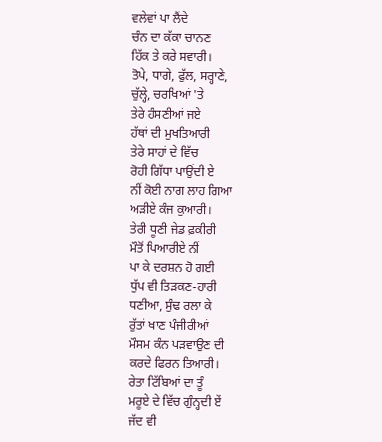ਵਲੇਵਾਂ ਪਾ ਲੈਂਦੇ
ਚੰਨ ਦਾ ਕੱਕਾ ਚਾਨਣ
ਹਿੱਕ ਤੇ ਕਰੇ ਸਵਾਰੀ।
ਤੋਪੇ, ਧਾਗੇ, ਫੁੱਲ, ਸਰ੍ਹਾਣੇ,
ਚੁੱਲ੍ਹੇ, ਚਰਖਿਆਂ 'ਤੇ
ਤੇਰੇ ਹੰਸਣੀਆਂ ਜਏ
ਹੱਥਾਂ ਦੀ ਮੁਖਤਿਆਰੀ
ਤੇਰੇ ਸਾਹਾਂ ਦੇ ਵਿੱਚ
ਰੋਹੀ ਗਿੱਧਾ ਪਾਉਂਦੀ ਏ
ਨੀਂ ਕੋਈ ਨਾਗ ਲਾਹ ਗਿਆ
ਅੜੀਏ ਕੰਜ ਕੁਆਰੀ।
ਤੇਰੀ ਧੂਣੀ ਜੇਡ ਫ਼ਕੀਰੀ
ਮੌਤੋਂ ਪਿਆਰੀਏ ਨੀਂ
ਪਾ ਕੇ ਦਰਸ਼ਨ ਹੋ ਗਈ
ਧੁੱਪ ਵੀ ਤਿੜਕਣ-ਹਾਰੀ
ਧਣੀਆ, ਸੁੰਢ ਰਲਾ ਕੇ
ਰੁੱਤਾਂ ਖਾਣ ਪੰਜੀਰੀਆਂ
ਮੌਸਮ ਕੰਨ ਪੜਵਾਉਣ ਦੀ
ਕਰਦੇ ਫਿਰਨ ਤਿਆਰੀ।
ਰੇਤਾ ਟਿੱਬਿਆਂ ਦਾ ਤੂੰ
ਮਰੂਏ ਦੇ ਵਿੱਚ ਗੁੰਨ੍ਹਦੀ ਏਂ
ਜੱਦ ਵੀ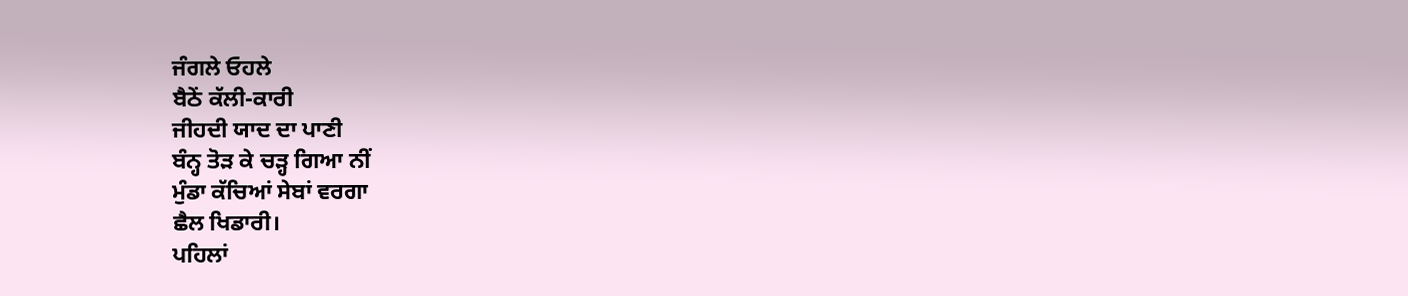ਜੰਗਲੇ ਓਹਲੇ
ਬੈਠੇਂ ਕੱਲੀ-ਕਾਰੀ
ਜੀਹਦੀ ਯਾਦ ਦਾ ਪਾਣੀ
ਬੰਨ੍ਹ ਤੋੜ ਕੇ ਚੜ੍ਹ ਗਿਆ ਨੀਂ
ਮੁੰਡਾ ਕੱਚਿਆਂ ਸੇਬਾਂ ਵਰਗਾ
ਛੈਲ ਖਿਡਾਰੀ।
ਪਹਿਲਾਂ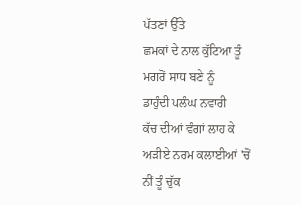ਪੱਤਣਾਂ ਉੱਤੇ
ਛਮਕਾਂ ਦੇ ਨਾਲ ਕੁੱਟਿਆ ਤੂੰ
ਮਗਰੋਂ ਸਾਧ ਬਣੇ ਨੂੰ
ਡਾਹੁੰਦੀ ਪਲੰਘ ਨਵਾਰੀ
ਕੱਚ ਦੀਆਂ ਵੰਗਾਂ ਲਾਹ ਕੇ
ਅੜੀਏ ਨਰਮ ਕਲਾਈਆਂ 'ਚੋਂ
ਨੀਂ ਤੂੰ ਚੁੱਕ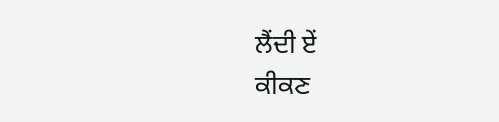ਲੈਂਦੀ ਏਂ
ਕੀਕਣ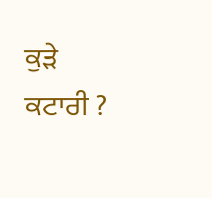ਕੁੜੇ ਕਟਾਰੀ ?